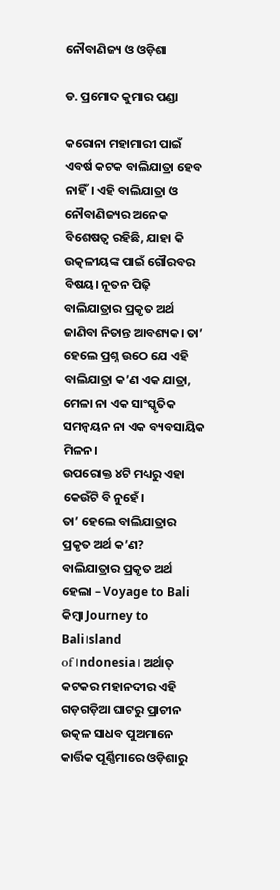ନୌବାଣିଜ୍ୟ ଓ ଓଡ଼ିଶା

ଡ. ପ୍ରମୋଦ କୁମାର ପଣ୍ଡା

କରୋନା ମହାମାରୀ ପାଇଁ ଏବର୍ଷ କଟକ ବାଲିଯାତ୍ରା ହେବ ନାହିଁ। ଏହି ବାଲିଯାତ୍ରା ଓ ନୌବାଣିଜ୍ୟର ଅନେକ ବିଶେଷତ୍ୱ ରହିଛି, ଯାହା କି ଉତ୍କଳୀୟଙ୍କ ପାଇଁ ଗୌରବର ବିଷୟ। ନୂତନ ପିଢ଼ି ବାଲିଯାତ୍ରାର ପ୍ରକୃତ ଅର୍ଥ ଜାଣିବା ନିତାନ୍ତ ଆବଶ୍ୟକ। ତା’ ହେଲେ ପ୍ରଶ୍ନ ଉଠେ ଯେ ଏହି ବାଲିଯାତ୍ରା କ’ଣ ଏକ ଯାତ୍ରା, ମେଳା ନା ଏକ ସାଂସ୍କୃତିକ ସମନ୍ବୟନ ନା ଏକ ବ୍ୟବସାୟିକ ମିଳନ।
ଉପରୋକ୍ତ ୪ଟି ମଧ୍ୟରୁ ଏହା କେଉଁଟି ବି ନୁହେଁ।
ତା’ ହେଲେ ବାଲିଯାତ୍ରାର ପ୍ରକୃତ ଅର୍ଥ କ’ଣ? ବାଲିଯାତ୍ରାର ପ୍ରକୃତ ଅର୍ଥ ହେଲା – Voyage to Bali କିମ୍ବା Journey to Bali।sland of।ndonesia। ଅର୍ଥାତ୍‌ କଟକର ମହାନଦୀର ଏହି ଗଡ଼ଗଡ଼ିଆ ଘାଟରୁ ପ୍ରାଚୀନ ଉତ୍କଳ ସାଧବ ପୁଅମାନେ କାର୍ତ୍ତିକ ପୂର୍ଣ୍ଣିମାରେ ଓଡ଼ିଶାରୁ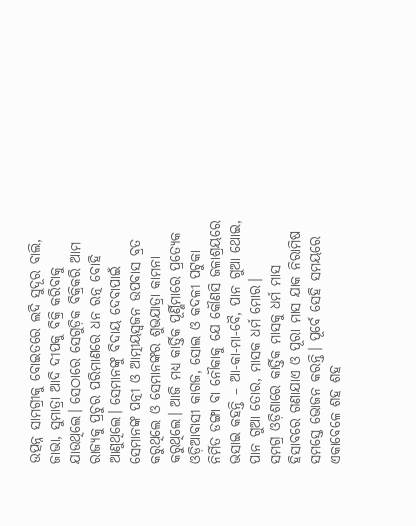ଉତ୍ପନ୍ନ ସାମଗ୍ରୀକୁ ବୋଇତରେ ଲଦି ସୁଦୂର ବାଲି, ଜାଭା, ସୁମାତ୍ରା ଆଦି ଦୀପକୁ ବିକ୍ରି କରିବାକୁ ଯାଉଥିଲେ। ସେଠାରେ ସେଗୁଡ଼ିକ ବିକ୍ରିକରି ଆମ ରାଜ୍ୟକୁ ପ୍ରଚୁର ପରିମାଣରେ ଧନ ରତ୍ନ ବୋହି ଆଣୁଥିଲେ। ସେମାନଙ୍କୁ ବିଦାୟ ଦେବାପାଇଁ ସେମାନଙ୍କ ପତ୍ନୀ ଓ ଆତ୍ମୀୟସ୍ବଜନ ଉପବାସ ବ୍ରତ କରୁଥିଲେ ଓ ସେମାନଙ୍କର ଶୁଭଯାତ୍ରା କାମନା କରୁଥିଲେ। ଆଜି ମଧ୍ୟ କାର୍ତ୍ତିକ ପୂର୍ଣ୍ଣିମାରେ ପ୍ରତ୍ୟେକ ଓଡ଼ିଆବାସୀ କାଗଜ, ସୋଲ ଓ କଦଳୀ ପଟୁକା ନିର୍ମିତ ଡଙ୍ଗା ବା ନୌକାକୁ ଯେ କୌଣସି ଜଳାଶ୍ରୟରେ ଭସାଇ କହନ୍ତି – ଆ-କା-ମା-ବୈ, ପାନ ଗୁଆ ଥୋଇ, ପାନ ଗୁଆ ତୋର, ମାସକ ଧର୍ମ ମୋର।
ସମଗ୍ର ଓଡ଼ିଶାରେ କାର୍ତ୍ତିକ ମାସକୁ ଧର୍ମ ମାସ ହିସାବରେ ଗଣାଯାଏ ଓ ପୂରା ମାସ ଯାକ ନିରାମିଷ ସମସ୍ତେ ଭୋଜନ କରନ୍ତି। ପୂର୍ବେ ସେହି ସମୟରେ ଏକାବେଳେ ଶହ ଶହ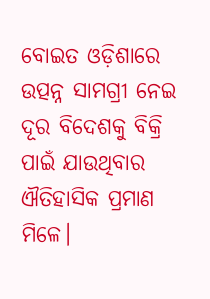ବୋଇତ ଓଡ଼ିଶାରେ ଉତ୍ପନ୍ନ ସାମଗ୍ରୀ ନେଇ ଦୂର ବିଦେଶକୁ ବିକ୍ରି ପାଇଁ ଯାଉଥିବାର ଐତିହାସିକ ପ୍ରମାଣ ମିଳେ।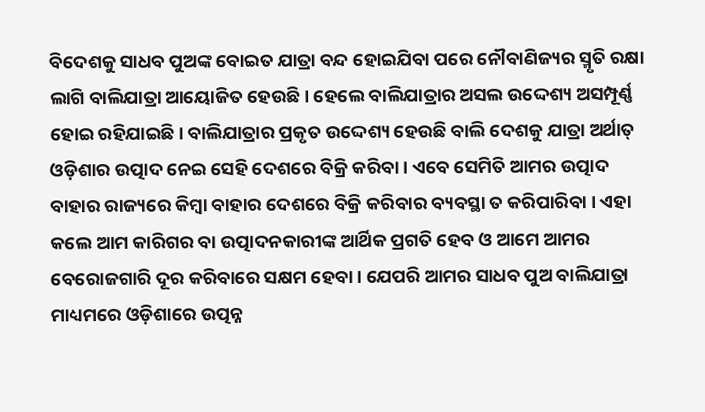ବିଦେଶକୁ ସାଧବ ପୁଅଙ୍କ ବୋଇତ ଯାତ୍ରା ବନ୍ଦ ହୋଇଯିବା ପରେ ନୌବାଣିଜ୍ୟର ସ୍ମୃତି ରକ୍ଷା ଲାଗି ବାଲିଯାତ୍ରା ଆୟୋଜିତ ହେଉଛି। ହେଲେ ବାଲିଯାତ୍ରାର ଅସଲ ଉଦ୍ଦେଶ୍ୟ ଅସମ୍ପୂର୍ଣ୍ଣ ହୋଇ ରହିଯାଇଛି। ବାଲିଯାତ୍ରାର ପ୍ରକୃତ ଉଦ୍ଦେଶ୍ୟ ହେଉଛି ବାଲି ଦେଶକୁ ଯାତ୍ରା ଅର୍ଥାତ୍‌ ଓଡ଼ିଶାର ଉତ୍ପାଦ ନେଇ ସେହି ଦେଶରେ ବିକ୍ରି କରିବା। ଏବେ ସେମିତି ଆମର ଉତ୍ପାଦ ବାହାର ରାଜ୍ୟରେ କିମ୍ବା ବାହାର ଦେଶରେ ବିକ୍ରି କରିବାର ବ୍ୟବସ୍ଥା ତ କରିପାରିବା । ଏହା କଲେ ଆମ କାରିଗର ବା ଉତ୍ପାଦନକାରୀଙ୍କ ଆର୍ଥିକ ପ୍ରଗତି ହେବ ଓ ଆମେ ଆମର ବେରୋଜଗାରି ଦୂର କରିବାରେ ସକ୍ଷମ ହେବା। ଯେପରି ଆମର ସାଧବ ପୁଅ ବାଲିଯାତ୍ରା ମାଧ୍ୟମରେ ଓଡ଼ିଶାରେ ଉତ୍ପନ୍ନ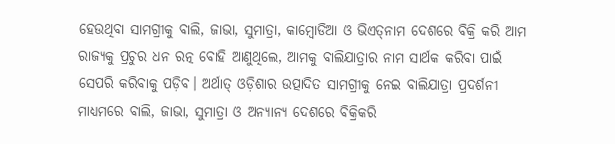ହେଉଥିବା ସାମଗ୍ରୀକୁ ବାଲି, ଜାଭା, ସୁମାତ୍ରା, କାମ୍ବୋଡିଆ ଓ ଭିଏତ୍‌ନାମ ଦେଶରେ ବିକ୍ରି କରି ଆମ ରାଜ୍ୟକୁ ପ୍ରଚୁର ଧନ ରତ୍ନ ବୋହି ଆଣୁଥିଲେ, ଆମକୁ ବାଲିଯାତ୍ରାର ନାମ ସାର୍ଥକ କରିବା ପାଇଁ ସେପରି କରିବାକୁ ପଡ଼ିବ। ଅର୍ଥାତ୍‌ ଓଡ଼ିଶାର ଉତ୍ପାଦିତ ସାମଗ୍ରୀକୁ ନେଇ ବାଲିଯାତ୍ରା ପ୍ରଦର୍ଶନୀ ମାଧ୍ୟମରେ ବାଲି, ଜାଭା, ସୁମାତ୍ରା ଓ ଅନ୍ୟାନ୍ୟ ଦେଶରେ ବିକ୍ରିକରି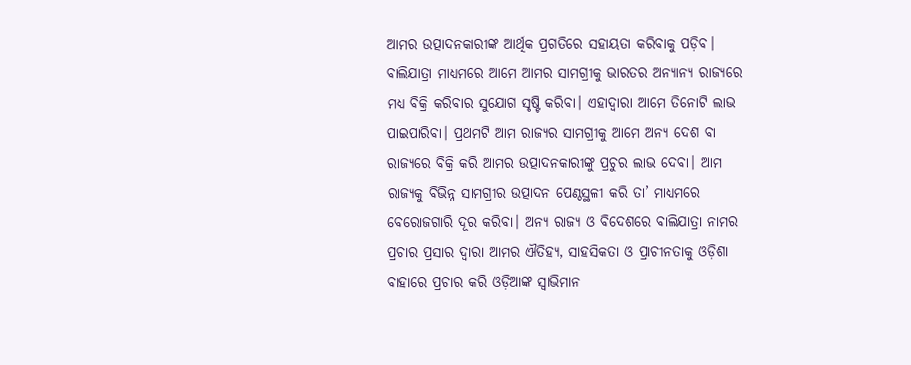ଆମର ଉତ୍ପାଦନକାରୀଙ୍କ ଆର୍ଥିକ ପ୍ରଗତିରେ ସହାୟତା କରିବାକୁ ପଡ଼ିବ। ବାଲିଯାତ୍ରା ମାଧ୍ୟମରେ ଆମେ ଆମର ସାମଗ୍ରୀକୁ ଭାରତର ଅନ୍ୟାନ୍ୟ ରାଜ୍ୟରେ ମଧ୍ୟ ବିକ୍ରି କରିବାର ସୁଯୋଗ ସୃଷ୍ଟି କରିବା। ଏହାଦ୍ୱାରା ଆମେ ତିନୋଟି ଲାଭ ପାଇପାରିବା। ପ୍ରଥମଟି ଆମ ରାଜ୍ୟର ସାମଗ୍ରୀକୁ ଆମେ ଅନ୍ୟ ଦେଶ ବା ରାଜ୍ୟରେ ବିକ୍ରି କରି ଆମର ଉତ୍ପାଦନକାରୀଙ୍କୁ ପ୍ରଚୁର ଲାଭ ଦେବା। ଆମ ରାଜ୍ୟକୁ ବିଭିନ୍ନ ସାମଗ୍ରୀର ଉତ୍ପାଦନ ପେଣ୍ଠସ୍ଥଳୀ କରି ତା’ ମାଧ୍ୟମରେ ବେରୋଜଗାରି ଦୂର କରିବା। ଅନ୍ୟ ରାଜ୍ୟ ଓ ବିଦେଶରେ ବାଲିଯାତ୍ରା ନାମର ପ୍ରଚାର ପ୍ରସାର ଦ୍ୱାରା ଆମର ଐତିହ୍ୟ, ସାହସିକତା ଓ ପ୍ରାଚୀନତାକୁ ଓଡ଼ିଶା ବାହାରେ ପ୍ରଚାର କରି ଓଡ଼ିଆଙ୍କ ସ୍ବାଭିମାନ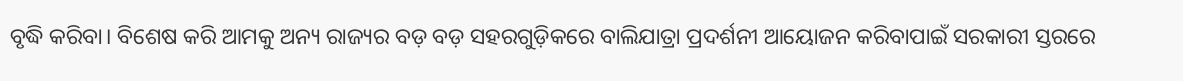ବୃଦ୍ଧି କରିବା। ବିଶେଷ କରି ଆମକୁ ଅନ୍ୟ ରାଜ୍ୟର ବଡ଼ ବଡ଼ ସହରଗୁଡ଼ିକରେ ବାଲିଯାତ୍ରା ପ୍ରଦର୍ଶନୀ ଆୟୋଜନ କରିବାପାଇଁ ସରକାରୀ ସ୍ତରରେ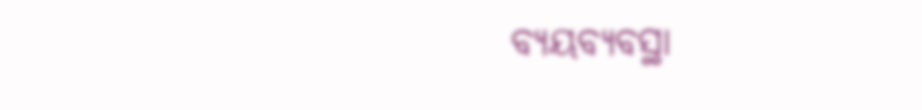ବ୍ୟୟବ୍ୟବସ୍ଥା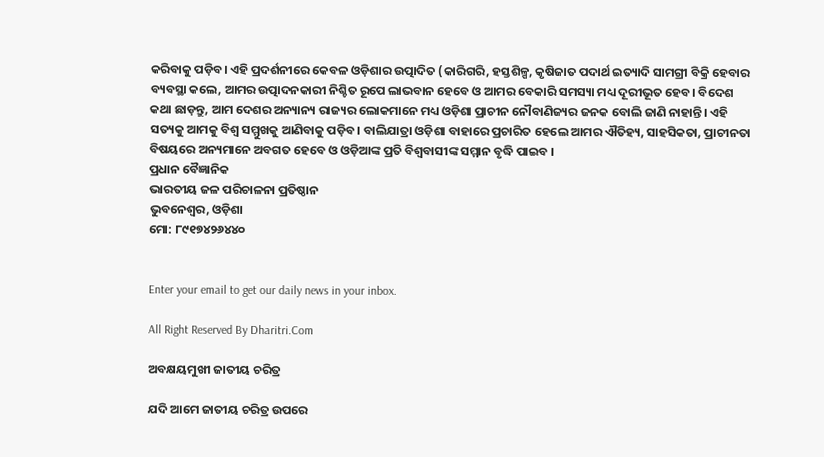କରିବାକୁ ପଡ଼ିବ। ଏହି ପ୍ରଦର୍ଶନୀରେ କେବଳ ଓଡ଼ିଶାର ଉତ୍ପାଦିତ (କାରିଗରି, ହସ୍ତଶିଳ୍ପ, କୃଷିଜାତ ପଦାର୍ଥ ଇତ୍ୟାଦି ସାମଗ୍ରୀ ବିକ୍ରି ହେବାର ବ୍ୟବସ୍ଥା କଲେ, ଆମର ଉତ୍ପାଦନକାରୀ ନିଶ୍ଚିତ ରୂପେ ଲାଭବାନ ହେବେ ଓ ଆମର ବେକାରି ସମସ୍ୟା ମଧ୍ୟ ଦୂରୀଭୂତ ହେବ। ବିଦେଶ କଥା ଛାଡ଼ନ୍ତୁ, ଆମ ଦେଶର ଅନ୍ୟାନ୍ୟ ରାଜ୍ୟର ଲୋକମାନେ ମଧ୍ୟ ଓଡ଼ିଶା ପ୍ରାଚୀନ ନୌବାଣିଜ୍ୟର ଜନକ ବୋଲି ଜାଣି ନାହାନ୍ତି। ଏହି ସତ୍ୟକୁ ଆମକୁ ବିଶ୍ୱ ସମ୍ମୁଖକୁ ଆଣିବାକୁ ପଡ଼ିବ। ବାଲିଯାତ୍ରା ଓଡ଼ିଶା ବାହାରେ ପ୍ରଚାରିତ ହେଲେ ଆମର ଐତିହ୍ୟ, ସାହସିକତା, ପ୍ରାଚୀନତା ବିଷୟରେ ଅନ୍ୟମାନେ ଅବଗତ ହେବେ ଓ ଓଡ଼ିଆଙ୍କ ପ୍ରତି ବିଶ୍ୱବାସୀଙ୍କ ସମ୍ମାନ ବୃଦ୍ଧି ପାଇବ ।
ପ୍ରଧାନ ବୈଜ୍ଞାନିକ
ଭାରତୀୟ ଜଳ ପରିଚାଳନା ପ୍ରତିଷ୍ଠାନ
ଭୁବନେଶ୍ୱର, ଓଡ଼ିଶା
ମୋ: ୮୯୧୭୪୨୬୪୪୦


Enter your email to get our daily news in your inbox.

All Right Reserved By Dharitri.Com

ଅବକ୍ଷୟମୁଖୀ ଜାତୀୟ ଚରିତ୍ର

ଯଦି ଆମେ ଜାତୀୟ ଚରିତ୍ର ଉପରେ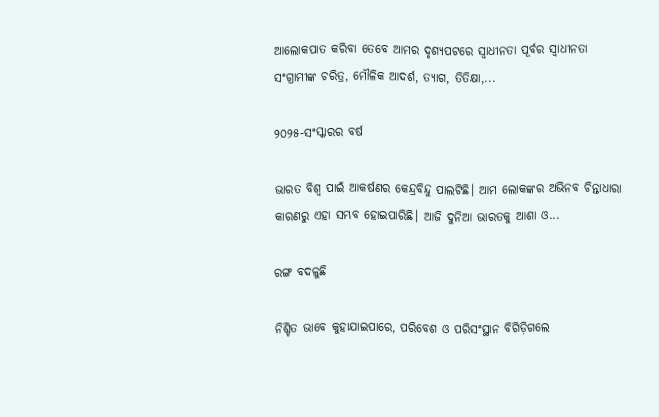ଆଲୋକପାତ କରିବା ତେବେ ଆମର ଦୃଶ୍ୟପଟରେ ସ୍ବାଧୀନତା ପୂର୍ବର ସ୍ବାଧୀନତା ସଂଗ୍ରାମୀଙ୍କ ଚରିତ୍ର, ମୌଳିକ ଆଦର୍ଶ, ତ୍ୟାଗ, ତିତିକ୍ଷା,...

୨୦୨୫-ସଂସ୍କାରର ବର୍ଷ

ଭାରତ ବିଶ୍ୱ ପାଇଁ ଆକର୍ଷଣର କେନ୍ଦ୍ରବିନ୍ଦୁ ପାଲଟିଛି। ଆମ ଲୋକଙ୍କର ଅଭିନବ ଚିନ୍ତାଧାରା କାରଣରୁ ଏହା ସମ୍ଭବ ହୋଇପାରିଛି। ଆଜି ଦୁନିଆ ଭାରତକୁ ଆଶା ଓ...

ରଙ୍ଗ ବଦଳୁଛି

ନିଶ୍ଚିତ ଭାବେ କୁହାଯାଇପାରେ, ପରିବେଶ ଓ ପରିସଂସ୍ଥାନ ବିଗିଡ଼ିଗଲେ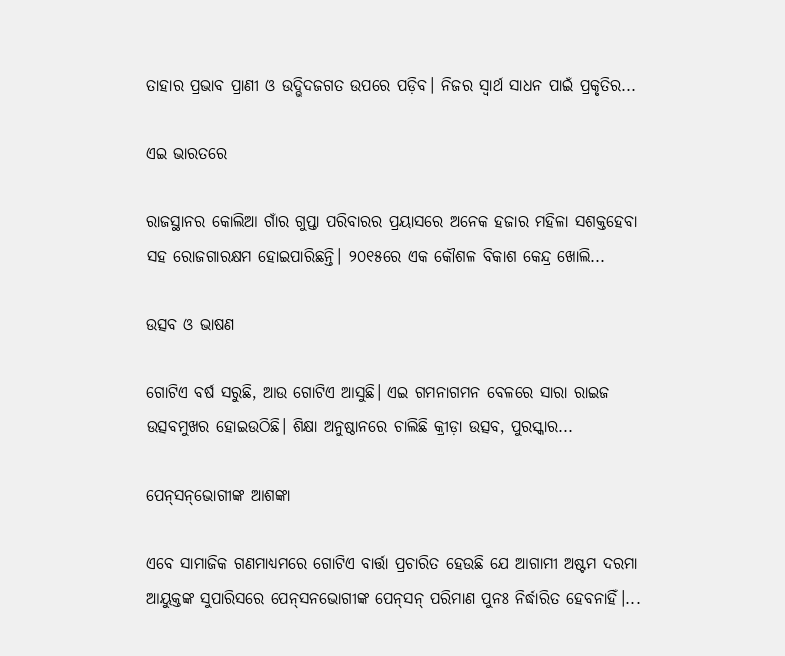ତାହାର ପ୍ରଭାବ ପ୍ରାଣୀ ଓ ଉଦ୍ଭିଦଜଗତ ଉପରେ ପଡ଼ିବ। ନିଜର ସ୍ବାର୍ଥ ସାଧନ ପାଇଁ ପ୍ରକୃତିର...

ଏଇ ଭାରତରେ

ରାଜସ୍ଥାନର କୋଲିଆ ଗାଁର ଗୁପ୍ତା ପରିବାରର ପ୍ରୟାସରେ ଅନେକ ହଜାର ମହିଳା ସଶକ୍ତହେବା ସହ ରୋଜଗାରକ୍ଷମ ହୋଇପାରିଛନ୍ତି। ୨୦୧୫ରେ ଏକ କୌଶଳ ବିକାଶ କେନ୍ଦ୍ର ଖୋଲି...

ଉତ୍ସବ ଓ ଭାଷଣ

ଗୋଟିଏ ବର୍ଷ ସରୁଛି, ଆଉ ଗୋଟିଏ ଆସୁଛି। ଏଇ ଗମନାଗମନ ବେଳରେ ସାରା ରାଇଜ ଉତ୍ସବମୁଖର ହୋଇଉଠିଛି। ଶିକ୍ଷା ଅନୁଷ୍ଠାନରେ ଚାଲିଛି କ୍ରୀଡ଼ା ଉତ୍ସବ, ପୁରସ୍କାର...

ପେନ୍‌ସନ୍‌ଭୋଗୀଙ୍କ ଆଶଙ୍କା

ଏବେ ସାମାଜିକ ଗଣମାଧ୍ୟମରେ ଗୋଟିଏ ବାର୍ତ୍ତା ପ୍ରଚାରିତ ହେଉଛି ଯେ ଆଗାମୀ ଅଷ୍ଟମ ଦରମା ଆୟୁକ୍ତଙ୍କ ସୁପାରିସରେ ପେନ୍‌ସନଭୋଗୀଙ୍କ ପେନ୍‌ସନ୍‌ ପରିମାଣ ପୁନଃ ନିର୍ଦ୍ଧାରିତ ହେବନାହିଁ।...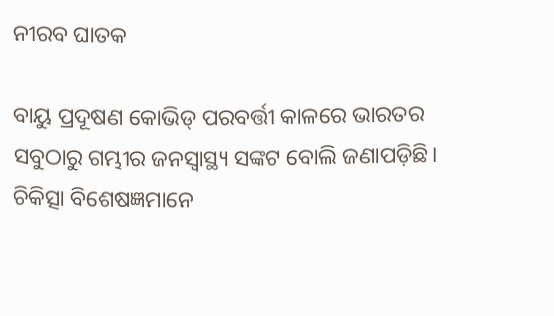ନୀରବ ଘାତକ

ବାୟୁ ପ୍ରଦୂଷଣ କୋଭିଡ୍‌ ପରବର୍ତ୍ତୀ କାଳରେ ଭାରତର ସବୁଠାରୁ ଗମ୍ଭୀର ଜନସ୍ବାସ୍ଥ୍ୟ ସଙ୍କଟ ବୋଲି ଜଣାପଡ଼ିଛି। ଚିକିତ୍ସା ବିଶେଷଜ୍ଞମାନେ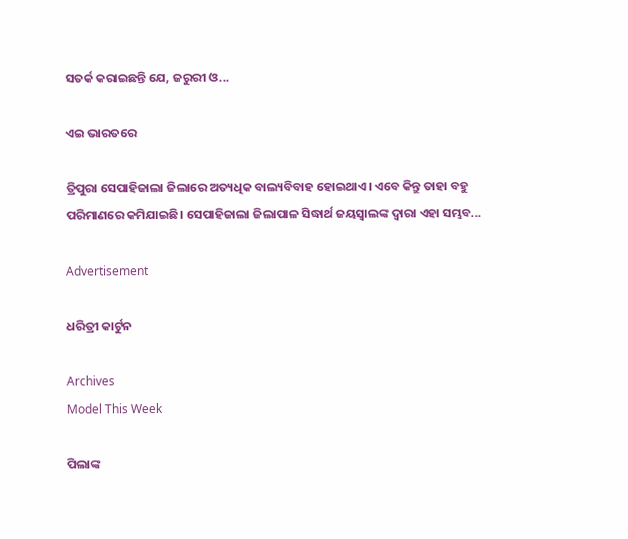ସତର୍କ କରାଇଛନ୍ତି ଯେ, ଜରୁରୀ ଓ...

ଏଇ ଭାରତରେ

ତ୍ରିପୁରା ସେପାହିଜାଲା ଜିଲାରେ ଅତ୍ୟଧିକ ବାଲ୍ୟବିବାହ ହୋଇଥାଏ। ଏବେ କିନ୍ତୁ ତାହା ବହୁ ପରିମାଣରେ କମିଯାଇଛି। ସେପାହିଜାଲା ଜିଲାପାଳ ସିଦ୍ଧାର୍ଥ ଜୟସ୍ବାଲଙ୍କ ଦ୍ୱାରା ଏହା ସମ୍ଭବ...

Advertisement

ଧରିତ୍ରୀ କାର୍ଟୁନ

Archives
Model This Week

ପିଲାଙ୍କ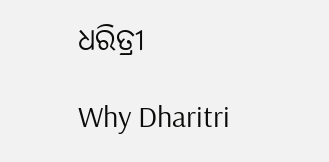ଧରିତ୍ରୀ

Why Dharitri